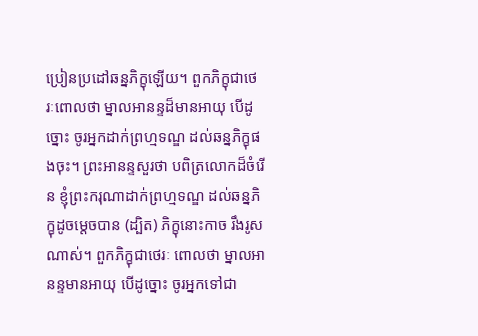ប្រៀនប្រដៅឆន្នភិក្ខុឡើយ។ ពួកភិក្ខុជាថេរៈពោលថា ម្នាលអានន្ទដ៏មានអាយុ បើដូច្នោះ ចូរអ្នកដាក់ព្រហ្មទណ្ឌ ដល់ឆន្នភិក្ខុផងចុះ។ ព្រះអានន្ទសួរថា បពិត្រលោកដ៏ចំរើន ខ្ញុំព្រះករុណាដាក់ព្រហ្មទណ្ឌ ដល់ឆន្នភិក្ខុដូចម្តេចបាន (ដ្បិត) ភិក្ខុនោះកាច រឹងរូសណាស់។ ពួកភិក្ខុជាថេរៈ ពោលថា ម្នាលអានន្ទមានអាយុ បើដូច្នោះ ចូរអ្នកទៅជា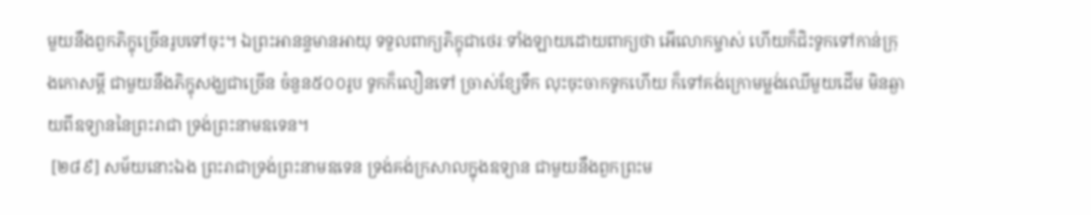មួយនឹងពួកភិក្ខុច្រើនរូបទៅចុះ។ ឯព្រះអានន្ទមានអាយុ ទទួលពាក្យភិក្ខុជាថេរៈទាំងឡាយដោយពាក្យថា អើលោកម្ចាស់ ហើយក៏ជិះទូកទៅកាន់ក្រុងកោសម្ពី ជាមួយនឹងភិក្ខុសង្ឃជាច្រើន ចំនួន៥០០រូប ទូកក៏លឿនទៅ ច្រាស់ខ្សែទឹក លុះចុះចាកទូកហើយ ក៏ទៅគង់ក្រោមម្លង់ឈើមួយដើម មិនឆ្ងាយពីឧទ្យាននៃព្រះរាជា ទ្រង់ព្រះនាមឧទេន។
 [២៨៩] សម័យនោះឯង ព្រះរាជាទ្រង់ព្រះនាមឧទេន ទ្រង់គង់ក្រសាលក្នុងឧទ្យាន ជាមួយនឹងពួកព្រះម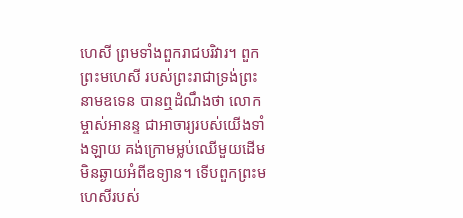ហេសី ព្រមទាំងពួករាជបរិវារ។ ពួកព្រះមហេសី របស់ព្រះរាជាទ្រង់ព្រះនាមឧទេន បានឮដំណឹងថា លោកម្ចាស់អានន្ទ ជាអាចារ្យរបស់យើងទាំងឡាយ គង់ក្រោមម្លប់ឈើមួយដើម មិនឆ្ងាយអំពីឧទ្យាន។ ទើបពួកព្រះមហេសីរបស់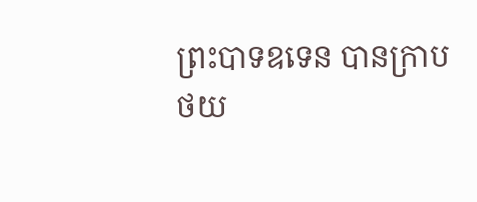ព្រះបាទឧទេន បានក្រាប
ថយ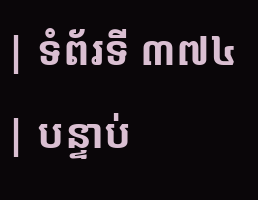| ទំព័រទី ៣៧៤ | បន្ទាប់